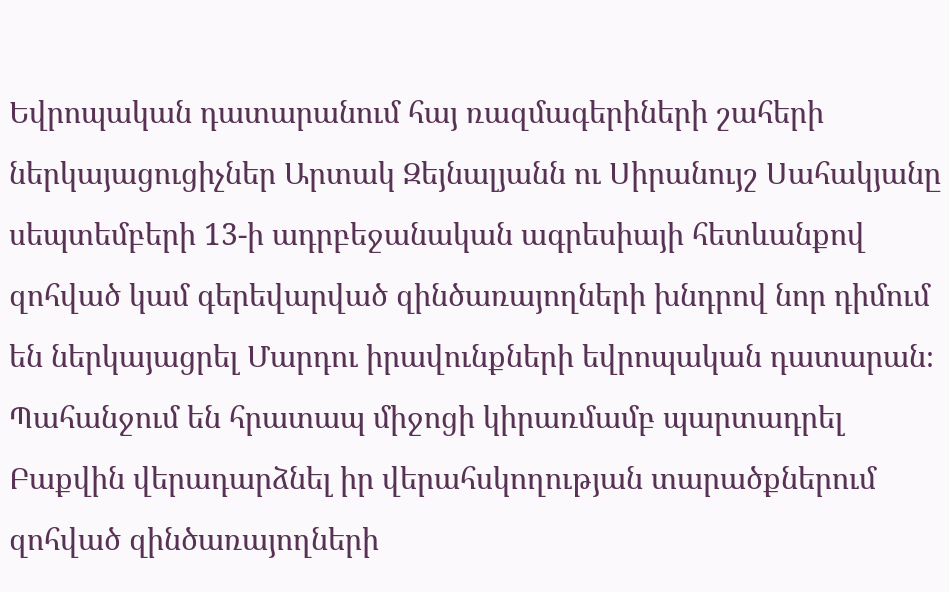Եվրոպական դատարանում հայ ռազմագերիների շահերի ներկայացուցիչներ Արտակ Զեյնալյանն ու Սիրանույշ Սահակյանը սեպտեմբերի 13-ի ադրբեջանական ագրեսիայի հետևանքով զոհված կամ գերեվարված զինծառայողների խնդրով նոր դիմում են ներկայացրել Մարդու իրավունքների եվրոպական դատարան։ Պահանջում են հրատապ միջոցի կիրառմամբ պարտադրել Բաքվին վերադարձնել իր վերահսկողության տարածքներում զոհված զինծառայողների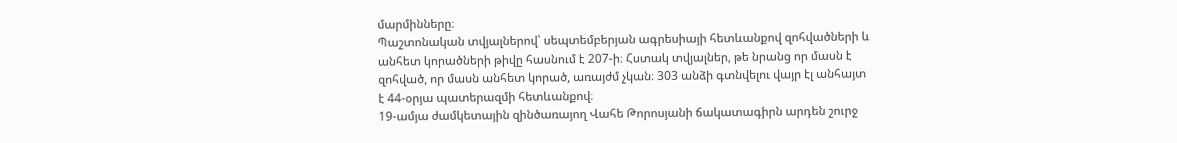մարմինները։
Պաշտոնական տվյալներով՝ սեպտեմբերյան ագրեսիայի հետևանքով զոհվածների և անհետ կորածների թիվը հասնում է 207-ի։ Հստակ տվյալներ, թե նրանց որ մասն է զոհված, որ մասն անհետ կորած, առայժմ չկան։ 303 անձի գտնվելու վայր էլ անհայտ է 44-օրյա պատերազմի հետևանքով։
19-ամյա ժամկետային զինծառայող Վահե Թորոսյանի ճակատագիրն արդեն շուրջ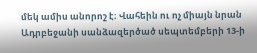մեկ ամիս անորոշ է։ Վահեին ու ոչ միայն նրան Ադրբեջանի սանձազերծած սեպտեմբերի 13-ի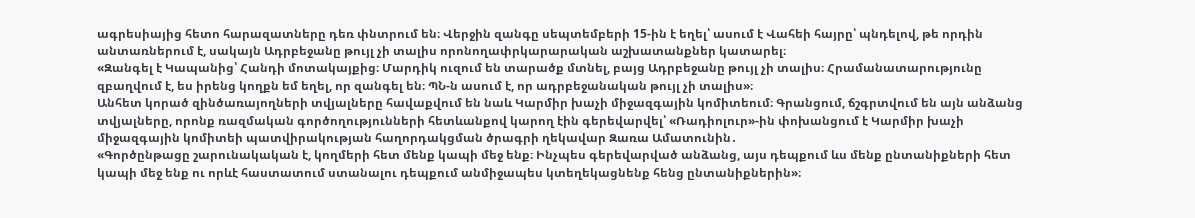ագրեսիայից հետո հարազատները դեռ փնտրում են։ Վերջին զանգը սեպտեմբերի 15-ին է եղել՝ ասում է Վահեի հայրը՝ պնդելով, թե որդին անտառներում է, սակայն Ադրբեջանը թույլ չի տալիս որոնողափրկարարական աշխատանքներ կատարել։
«Զանգել է Կապանից՝ Հանդի մոտակայքից։ Մարդիկ ուզում են տարածք մտնել, բայց Ադրբեջանը թույլ չի տալիս։ Հրամանատարությունը զբաղվում է, ես իրենց կողքն եմ եղել, որ զանգել են։ ՊՆ-ն ասում է, որ ադրբեջանական թույլ չի տալիս»։
Անհետ կորած զինծառայողների տվյալները հավաքվում են նաև Կարմիր խաչի միջազգային կոմիտեում։ Գրանցում, ճշգրտվում են այն անձանց տվյալները, որոնք ռազմական գործողությունների հետևանքով կարող էին գերեվարվել՝ «Ռադիոլուր»-ին փոխանցում է Կարմիր խաչի միջազգային կոմիտեի պատվիրակության հաղորդակցման ծրագրի ղեկավար Զառա Ամատունին․
«Գործընթացը շարունակական է, կողմերի հետ մենք կապի մեջ ենք։ Ինչպես գերեվարված անձանց, այս դեպքում ևս մենք ընտանիքների հետ կապի մեջ ենք ու որևէ հաստատում ստանալու դեպքում անմիջապես կտեղեկացնենք հենց ընտանիքներին»։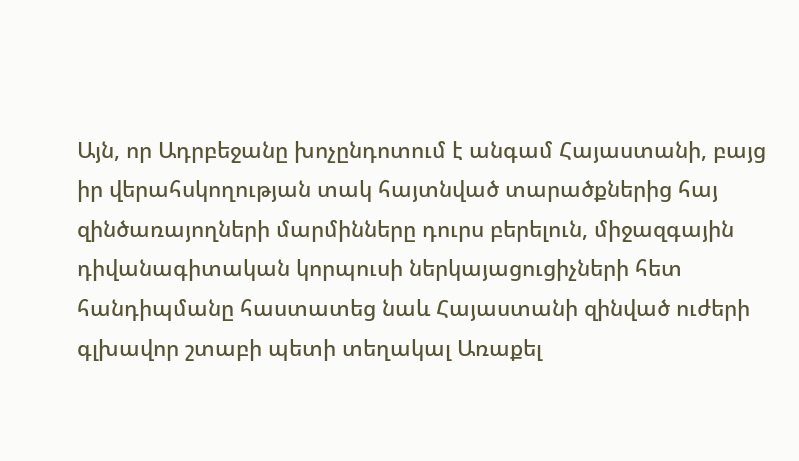Այն, որ Ադրբեջանը խոչընդոտում է անգամ Հայաստանի, բայց իր վերահսկողության տակ հայտնված տարածքներից հայ զինծառայողների մարմինները դուրս բերելուն, միջազգային դիվանագիտական կորպուսի ներկայացուցիչների հետ հանդիպմանը հաստատեց նաև Հայաստանի զինված ուժերի գլխավոր շտաբի պետի տեղակալ Առաքել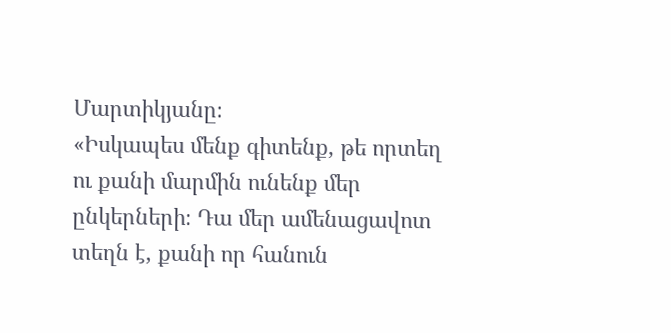Մարտիկյանը։
«Իսկապես մենք գիտենք, թե որտեղ ու քանի մարմին ունենք մեր ընկերների։ Դա մեր ամենացավոտ տեղն է, քանի որ հանուն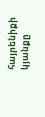հայրենիքի կյանքը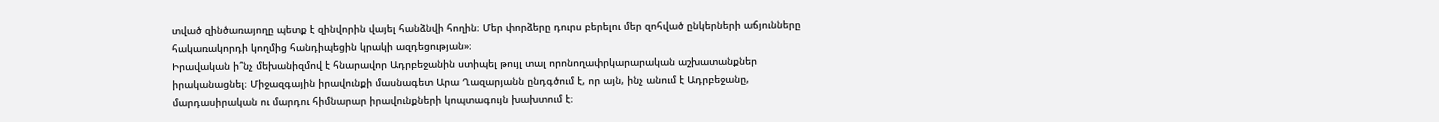տված զինծառայողը պետք է զինվորին վայել հանձնվի հողին։ Մեր փորձերը դուրս բերելու մեր զոհված ընկերների աճյունները հակառակորդի կողմից հանդիպեցին կրակի ազդեցության»։
Իրավական ի՞նչ մեխանիզմով է հնարավոր Ադրբեջանին ստիպել թույլ տալ որոնողափրկարարական աշխատանքներ իրականացնել։ Միջազգային իրավունքի մասնագետ Արա Ղազարյանն ընդգծում է, որ այն, ինչ անում է Ադրբեջանը, մարդասիրական ու մարդու հիմնարար իրավունքների կոպտագույն խախտում է։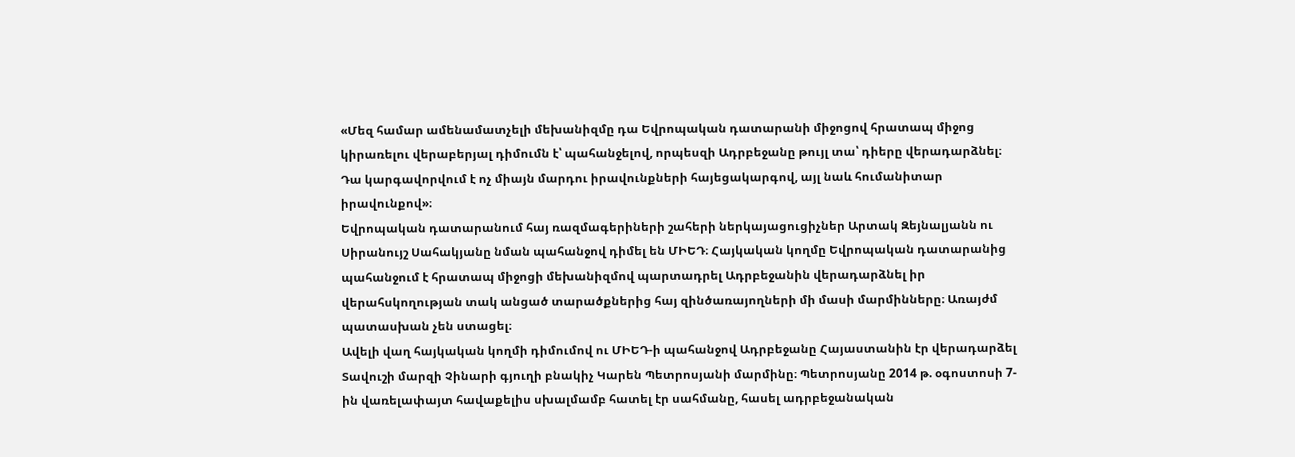«Մեզ համար ամենամատչելի մեխանիզմը դա Եվրոպական դատարանի միջոցով հրատապ միջոց կիրառելու վերաբերյալ դիմումն է՝ պահանջելով, որպեսզի Ադրբեջանը թույլ տա՝ դիերը վերադարձնել։ Դա կարգավորվում է ոչ միայն մարդու իրավունքների հայեցակարգով, այլ նաև հումանիտար իրավունքով»։
Եվրոպական դատարանում հայ ռազմագերիների շահերի ներկայացուցիչներ Արտակ Զեյնալյանն ու Սիրանույշ Սահակյանը նման պահանջով դիմել են ՄԻԵԴ։ Հայկական կողմը Եվրոպական դատարանից պահանջում է հրատապ միջոցի մեխանիզմով պարտադրել Ադրբեջանին վերադարձնել իր վերահսկողության տակ անցած տարածքներից հայ զինծառայողների մի մասի մարմինները։ Առայժմ պատասխան չեն ստացել։
Ավելի վաղ հայկական կողմի դիմումով ու ՄԻԵԴ-ի պահանջով Ադրբեջանը Հայաստանին էր վերադարձել Տավուշի մարզի Չինարի գյուղի բնակիչ Կարեն Պետրոսյանի մարմինը։ Պետրոսյանը 2014 թ. օգոստոսի 7-ին վառելափայտ հավաքելիս սխալմամբ հատել էր սահմանը, հասել ադրբեջանական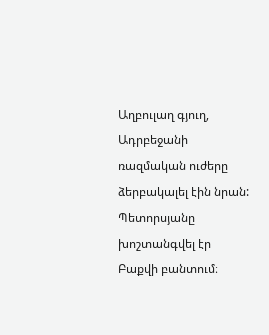Աղբուլաղ գյուղ, Ադրբեջանի ռազմական ուժերը ձերբակալել էին նրան: Պետորսյանը խոշտանգվել էր Բաքվի բանտում։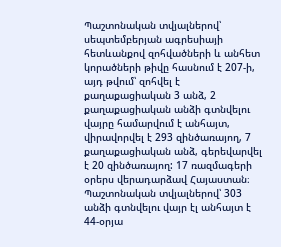Պաշտոնական տվյալներով՝ սեպտեմբերյան ագրեսիայի հետևանքով զոհվածների և անհետ կորածների թիվը հասնում է 207-ի, այդ թվում՝ զոհվել է քաղաքացիական 3 անձ, 2 քաղաքացիական անձի գտնվելու վայրը համարվում է անհայտ, վիրավորվել է 293 զինծառայող, 7 քաղաքացիական անձ, գերեվարվել է 20 զինծառայող: 17 ռազմագերի օրերս վերադարձավ Հայաստան։ Պաշտոնական տվյալներով՝ 303 անձի գտնվելու վայր էլ անհայտ է 44-օրյա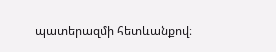պատերազմի հետևանքով։